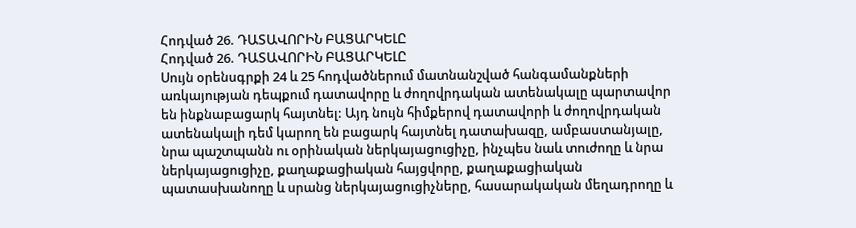Հոդված 26. ԴԱՏԱՎՈՐԻՆ ԲԱՑԱՐԿԵԼԸ
Հոդված 26. ԴԱՏԱՎՈՐԻՆ ԲԱՑԱՐԿԵԼԸ
Սույն օրենսգրքի 24 և 25 հոդվածներում մատնանշված հանգամանքների առկայության դեպքում դատավորը և ժողովրդական ատենակալը պարտավոր են ինքնաբացարկ հայտնել: Այդ նույն հիմքերով դատավորի և ժողովրդական ատենակալի դեմ կարող են բացարկ հայտնել դատախազը, ամբաստանյալը, նրա պաշտպանն ու օրինական ներկայացուցիչը, ինչպես նաև տուժողը և նրա ներկայացուցիչը, քաղաքացիական հայցվորը, քաղաքացիական պատասխանողը և սրանց ներկայացուցիչները, հասարակական մեղադրողը և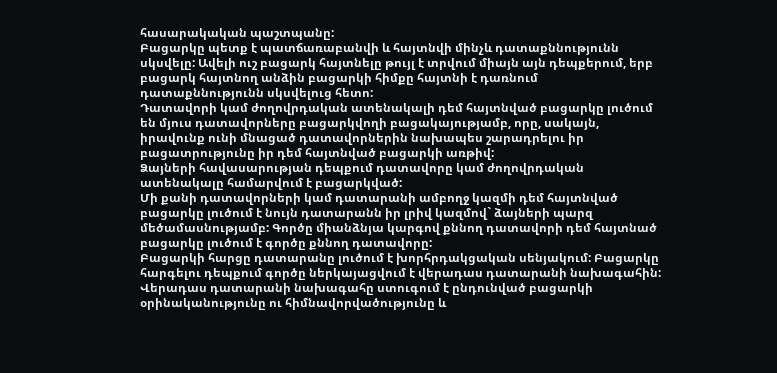հասարակական պաշտպանը:
Բացարկը պետք է պատճառաբանվի և հայտնվի մինչև դատաքննությունն սկսվելը: Ավելի ուշ բացարկ հայտնելը թույլ է տրվում միայն այն դեպքերում, երբ բացարկ հայտնող անձին բացարկի հիմքը հայտնի է դառնում դատաքննությունն սկսվելուց հետո:
Դատավորի կամ ժողովրդական ատենակալի դեմ հայտնված բացարկը լուծում են մյուս դատավորները բացարկվողի բացակայությամբ, որը, սակայն, իրավունք ունի մնացած դատավորներին նախապես շարադրելու իր բացատրությունը իր դեմ հայտնված բացարկի առթիվ:
Ձայների հավասարության դեպքում դատավորը կամ ժողովրդական ատենակալը համարվում է բացարկված:
Մի քանի դատավորների կամ դատարանի ամբողջ կազմի դեմ հայտնված բացարկը լուծում է նույն դատարանն իր լրիվ կազմով` ձայների պարզ մեծամասնությամբ: Գործը միանձնյա կարգով քննող դատավորի դեմ հայտնած բացարկը լուծում է գործը քննող դատավորը:
Բացարկի հարցը դատարանը լուծում է խորհրդակցական սենյակում: Բացարկը հարգելու դեպքում գործը ներկայացվում է վերադաս դատարանի նախագահին: Վերադաս դատարանի նախագահը ստուգում է ընդունված բացարկի օրինականությունը ու հիմնավորվածությունը և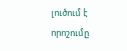լուծում է որոշումը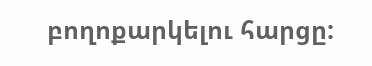բողոքարկելու հարցը: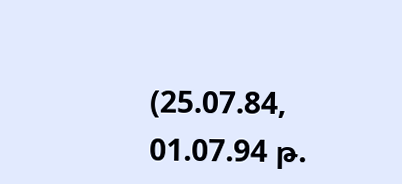(25.07.84, 01.07.94 թ.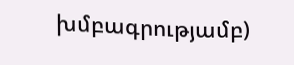խմբագրությամբ)